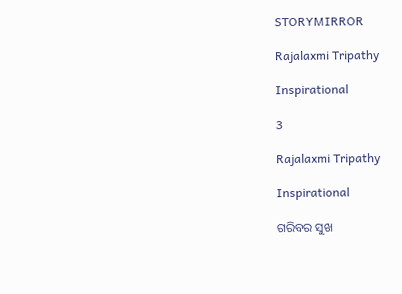STORYMIRROR

Rajalaxmi Tripathy

Inspirational

3

Rajalaxmi Tripathy

Inspirational

ଗରିବର ସୁଖ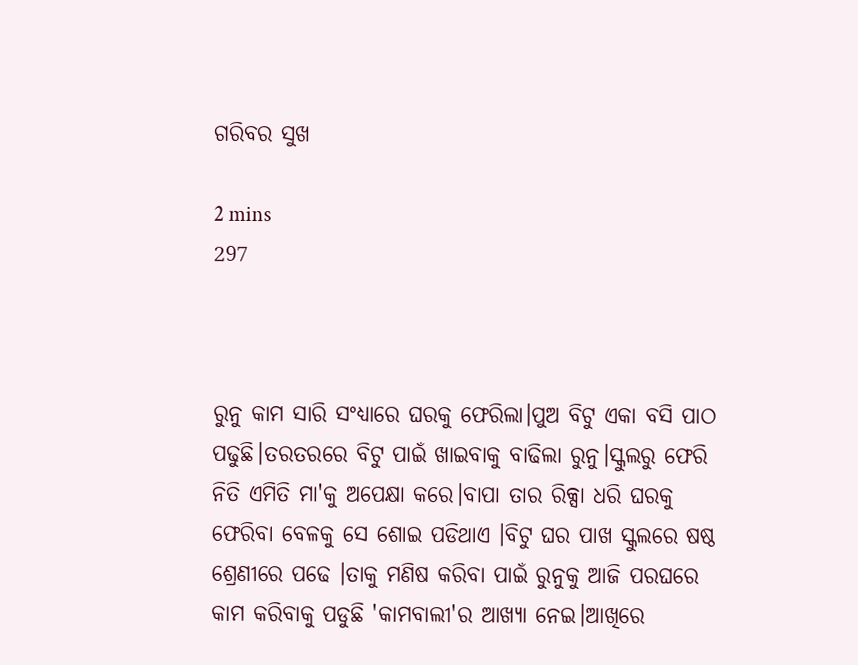ଗରିବର ସୁଖ

2 mins
297



ରୁନୁ କାମ ସାରି ସଂଧ୍ୟାରେ ଘରକୁ ଫେରିଲା।ପୁଅ ବିଟୁ ଏକା ବସି ପାଠ ପଢୁଛି।ତରତରରେ ବିଟୁ ପାଇଁ ଖାଇବାକୁ ବାଢିଲା ରୁନୁ।ସ୍କୁଲରୁ ଫେରି ନିତି ଏମିତି ମା'କୁ ଅପେକ୍ଷା କରେ।ବାପା ତାର ରିକ୍ସା ଧରି ଘରକୁ ଫେରିବା ବେଳକୁ ସେ ଶୋଇ ପଡିଥାଏ ।ବିଟୁ ଘର ପାଖ ସ୍କୁଲରେ ଷଷ୍ଠ ଶ୍ରେଣୀରେ ପଢେ ।ତାକୁ ମଣିଷ କରିବା ପାଇଁ ରୁନୁକୁ ଆଜି ପରଘରେ କାମ କରିବାକୁ ପଡୁଛି 'କାମବାଲୀ'ର ଆଖ୍ୟା ନେଇ।ଆଖିରେ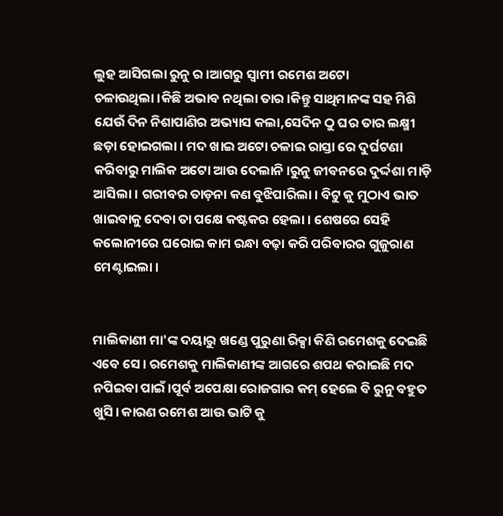ଲୁହ ଆସିଗଲା ରୁନୁ ର।ଆଗରୁ ସ୍ବାମୀ ରମେଶ ଅଟୋ ଚଳାଉଥିଲା।କିଛି ଅଭାବ ନଥିଲା ତାର।କିନ୍ତୁ ସାଥିମାନଙ୍କ ସହ ମିଶି ଯେଉଁ ଦିନ ନିଶାପାଣିର ଅଭ୍ୟାସ କଲା,ସେଦିନ ଠୁ ଘର ତାର ଲକ୍ଷ୍ମୀ ଛଡ଼ା ହୋଇଗଲା। ମଦ ଖାଇ ଅଟୋ ଚଳାଇ ରାସ୍ତା ରେ ଦୁର୍ଘଟଣା କରିବାରୁ ମାଲିକ ଅଟୋ ଆଉ ଦେଲାନି।ରୁନୁ ଜୀବନରେ ଦୁର୍ଦ୍ଦଶା ମାଡ଼ି ଆସିଲା। ଗରୀବର ତାଡ଼ନା କଣ ବୁଝିପାରିଲା। ବିଟୁ କୁ ମୁଠାଏ ଭାତ ଖାଇବାକୁ ଦେବା ତା ପକ୍ଷେ କଷ୍ଟକର ହେଲା। ଶେଷରେ ସେହି କଲୋନୀରେ ଘରୋଇ କାମ ରନ୍ଧା ବଢ଼ା କରି ପରିବାରର ଗୁଜୁରାଣ ମେଣ୍ଟାଇଲା।


ମାଲିକାଣୀ ମା'ଙ୍କ ଦୟାରୁ ଖଣ୍ଡେ ପୁରୁଣା ରିକ୍ସା କିଣି ରମେଶକୁ ଦେଇଛି ଏବେ ସେ । ରମେଶକୁ ମାଲିକାଣୀଙ୍କ ଆଗରେ ଶପଥ କରାଇଛି ମଦ ନପିଇବା ପାଇଁ।ପୂର୍ବ ଅପେକ୍ଷା ରୋଜଗାର କମ୍ ହେଲେ ବି ରୁନୁ ବହୁତ ଖୁସି। କାରଣ ରମେଶ ଆଉ ଭାଟି କୁ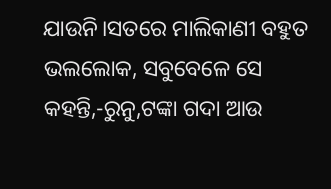ଯାଉନି।ସତରେ ମାଲିକାଣୀ ବହୁତ ଭଲଲୋକ, ସବୁବେଳେ ସେ କହନ୍ତି,-ରୁନୁ,ଟଙ୍କା ଗଦା ଆଉ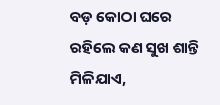ବଡ଼ କୋଠା ଘରେ ରହିଲେ କଣ ସୁଖ ଶାନ୍ତି ମିଳିଯାଏ,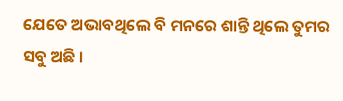ଯେତେ ଅଭାବଥିଲେ ବି ମନରେ ଶାନ୍ତି ଥିଲେ ତୁମର ସବୁ ଅଛି ।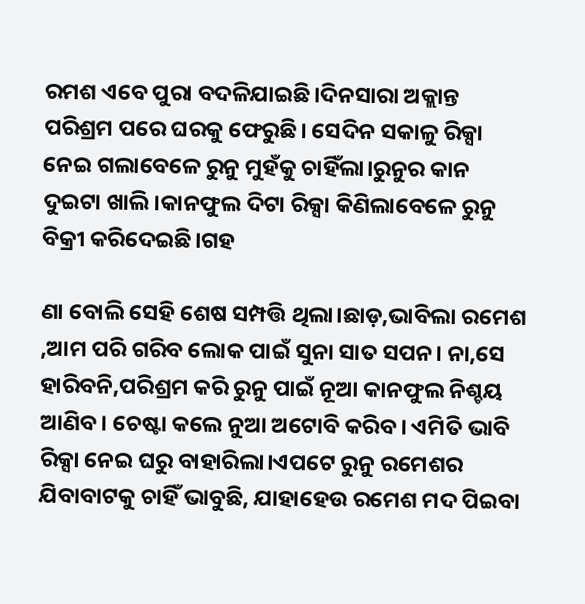ରମଶ ଏବେ ପୁରା ବଦଳିଯାଇଛି।ଦିନସାରା ଅକ୍ଲାନ୍ତ ପରିଶ୍ରମ ପରେ ଘରକୁ ଫେରୁଛି। ସେଦିନ ସକାଳୁ ରିକ୍ସା ନେଇ ଗଲାବେଳେ ରୁନୁ ମୁହଁକୁ ଚାହିଁଲା।ରୁନୁର କାନ ଦୁଇଟା ଖାଲି।କାନଫୁଲ ଦିଟା ରିକ୍ସା କିଣିଲାବେଳେ ରୁନୁ ବିକ୍ରୀ କରିଦେଇଛି।ଗହ

ଣା ବୋଲି ସେହି ଶେଷ ସମ୍ପତ୍ତି ଥିଲା।ଛାଡ଼,ଭାବିଲା ରମେଶ ,ଆମ ପରି ଗରିବ ଲୋକ ପାଇଁ ସୁନା ସାତ ସପନ। ନା,ସେ ହାରିବନି,ପରିଶ୍ରମ କରି ରୁନୁ ପାଇଁ ନୂଆ କାନଫୁଲ ନିଶ୍ଚୟ ଆଣିବ। ଚେଷ୍ଟା କଲେ ନୁଆ ଅଟୋବି କରିବ। ଏମିତି ଭାବି ରିକ୍ସା ନେଇ ଘରୁ ବାହାରିଲା।ଏପଟେ ରୁନୁ ରମେଶର ଯିବାବାଟକୁ ଚାହିଁ ଭାବୁଛି, ଯାହାହେଉ ରମେଶ ମଦ ପିଇବା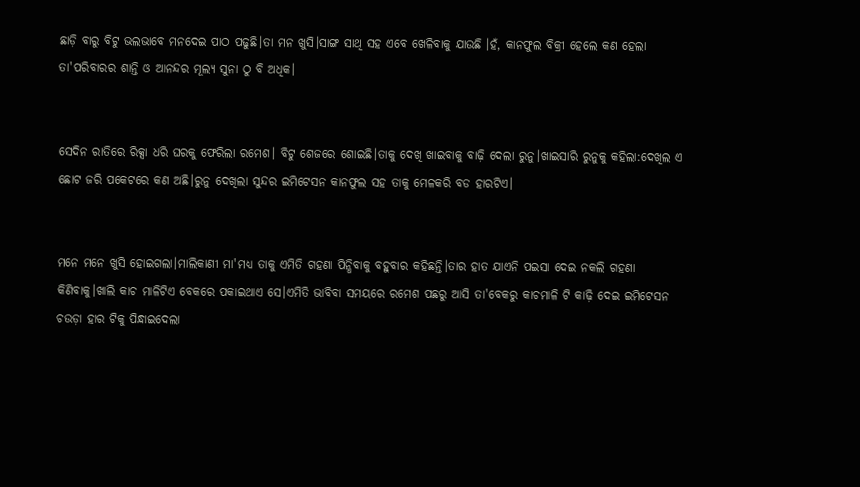ଛାଡ଼ି ବାରୁ ବିଟୁ ଭଲଭାବେ ମନଦେଇ ପାଠ ପଢୁଛି।ତା ମନ ଖୁସି।ସାଙ୍ଗ ସାଥି ସହ ଏବେ ଖେଳିବାକୁ ଯାଉଛି ।ହଁ, କାନଫୁଲ ବିକ୍ରୀ ହେଲେ କଣ ହେଲା ତା'ପରିବାରର ଶାନ୍ତି ଓ ଆନନ୍ଦର ମୂଲ୍ୟ ସୁନା ଠୁ ବି ଅଧିକ।


ସେଦିନ ରାତିରେ ରିକ୍ସା ଧରି ଘରକୁ ଫେରିଲା ରମେଶ। ବିଟୁ ଶେଜରେ ଶୋଇଛି।ତାକୁ ଦେଖି ଖାଇବାକୁ ବାଢ଼ି ଦେଲା ରୁନୁ।ଖାଇସାରି ରୁନୁକୁ କହିଲା:ଦେଖିଲ ଏ ଛୋଟ ଜରି ପକେଟରେ କଣ ଅଛି।ରୁନୁ ଦେଖିଲା ସୁନ୍ଦର ଇମିଟେସନ କାନଫୁଲ ସହ ତାକୁ ମେଳକରି ବଡ ହାରଟିଏ।


ମନେ ମନେ ଖୁସି ହୋଇଗଲା।ମାଲିକାଣୀ ମା'ମଧ୍ୟ ତାକୁ ଏମିତି ଗହଣା ପିନ୍ଧିବାକୁ ବହୁବାର କହିଛନ୍ତି।ତାର ହାତ ଯାଏନି ପଇସା ଦେଇ ନକଲି ଗହଣା କିଣିବାକୁ।ଖାଲି କାଚ ମାଳିଟିଏ ବେକରେ ପକାଇଥାଏ ସେ।ଏମିତି ଭାବିବା ସମୟରେ ରମେଶ ପଛରୁ ଆସି ତା'ବେକରୁ କାଚମାଳି ଟି କାଢ଼ି ଦେଇ ଇମିଟେସନ ଚଉଡ଼ା ହାର ଟିକୁ ପିନ୍ଧାଇଦେଲା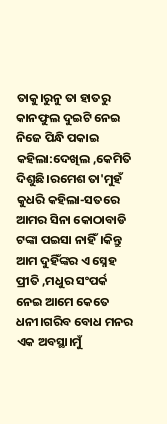ତାକୁ।ରୁନୁ ତା ହାତରୁ କାନଫୁଲ ଦୁଇଟି ନେଇ ନିଜେ ପିନ୍ଧି ପକାଇ କହିଲା:ଦେଖିଲ ,କେମିତି ଦିଶୁଛି।ରମେଶ ତା'ମୁହଁ କୁଧରି କହିଲା-ସତରେ ଆମର ସିନା କୋଠାବାଡି ଟଙ୍କା ପଇସା ନାହିଁ।କିନ୍ତୁ ଆମ ଦୁହିଁଙ୍କର ଏ ସ୍ନେହ ପ୍ରୀତି ,ମଧୁର ସଂପର୍କ ନେଇ ଆମେ କେତେ ଧନୀ।ଗରିବ ବୋଧ ମନର ଏକ ଅବସ୍ଥା।ମୁଁ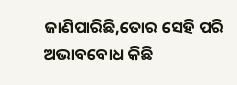ଜାଣିପାରିଛି,ତୋର ସେହି ପରି ଅଭାବବୋଧ କିଛି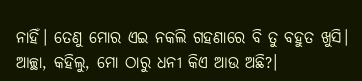ନାହିଁ। ତେଣୁ ମୋର ଏଇ ନକଲି ଗହଣାରେ ବି ତୁ ବହୁତ ଖୁସି। ଆଚ୍ଛା, କହିଲୁ, ମୋ ଠାରୁ ଧନୀ କିଏ ଆଉ ଅଛି?।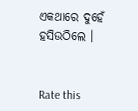ଏକଥାରେ ଦୁହେଁ ହସିଉଠିଲେ ।


Rate this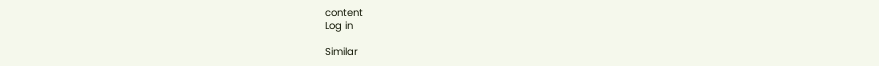content
Log in

Similar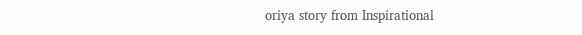oriya story from Inspirational